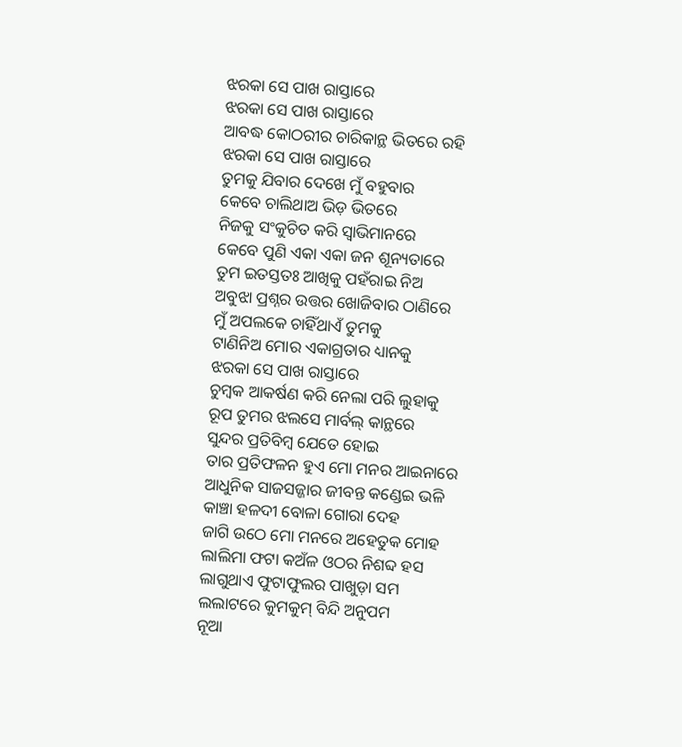ଝରକା ସେ ପାଖ ରାସ୍ତାରେ
ଝରକା ସେ ପାଖ ରାସ୍ତାରେ
ଆବଦ୍ଧ କୋଠରୀର ଚାରିକାନ୍ଥ ଭିତରେ ରହି
ଝରକା ସେ ପାଖ ରାସ୍ତାରେ
ତୁମକୁ ଯିବାର ଦେଖେ ମୁଁ ବହୁବାର
କେବେ ଚାଲିଥାଅ ଭିଡ଼ ଭିତରେ
ନିଜକୁ ସଂକୁଚିତ କରି ସ୍ବାଭିମାନରେ
କେବେ ପୁଣି ଏକା ଏକା ଜନ ଶୂନ୍ୟତାରେ
ତୁମ ଇତସ୍ତତଃ ଆଖିକୁ ପହଁରାଇ ନିଅ
ଅବୁଝା ପ୍ରଶ୍ନର ଉତ୍ତର ଖୋଜିବାର ଠାଣିରେ
ମୁଁ ଅପଲକେ ଚାହିଁଥାଏଁ ତୁମକୁ
ଟାଣିନିଅ ମୋର ଏକାଗ୍ରତାର ଧ୍ୟାନକୁ
ଝରକା ସେ ପାଖ ରାସ୍ତାରେ
ଚୁମ୍ବକ ଆକର୍ଷଣ କରି ନେଲା ପରି ଲୁହାକୁ
ରୂପ ତୁମର ଝଲସେ ମାର୍ବଲ୍ କାନ୍ଥରେ
ସୁନ୍ଦର ପ୍ରତିବିମ୍ବ ଯେତେ ହୋଇ
ତାର ପ୍ରତିଫଳନ ହୁଏ ମୋ ମନର ଆଇନାରେ
ଆଧୁନିକ ସାଜସଜ୍ଜାର ଜୀବନ୍ତ କଣ୍ଡେଇ ଭଳି
କାଞ୍ଚା ହଳଦୀ ବୋଳା ଗୋରା ଦେହ
ଜାଗି ଉଠେ ମୋ ମନରେ ଅହେତୁକ ମୋହ
ଲାଲିମା ଫଟା କଅଁଳ ଓଠର ନିଶବ୍ଦ ହସ
ଲାଗୁଥାଏ ଫୁଟାଫୁଲର ପାଖୁଡ଼ା ସମ
ଲଲାଟରେ କୁମକୁମ୍ ବିନ୍ଦି ଅନୁପମ
ନୂଆ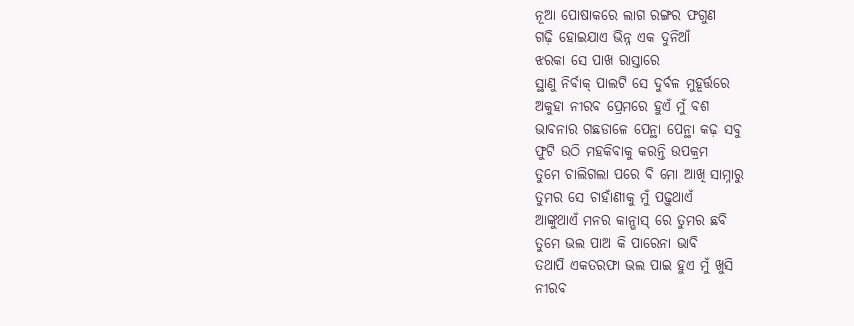ନୂଆ ପୋଷାକରେ ଲାଗ ରଙ୍ଗର ଫଗୁଣ
ଗଢ଼ି ହୋଇଯାଏ ଭିନ୍ନ ଏକ ଦୁନିଆଁ
ଝରକା ସେ ପାଖ ରାସ୍ତାରେ
ସ୍ଥାଣୁ ନିର୍ବାକ୍ ପାଲଟି ସେ ଦୁର୍ବଳ ମୁହୂର୍ତ୍ତରେ
ଅକୁହା ନୀରବ ପ୍ରେମରେ ହୁଏଁ ମୁଁ ବଶ
ଭାବନାର ଗଛଡାଳେ ପେନ୍ଥା ପେନ୍ଥା କଢ଼ ସବୁ
ଫୁଟି ଉଠି ମହକିବାକୁ କରନ୍ତି ଉପକ୍ରମ
ତୁମେ ଚାଲିଗଲା ପରେ ବି ମୋ ଆଖି ସାମ୍ନାରୁ
ତୁମର ସେ ଚାହାଁଣୀକୁ ମୁଁ ପଢ଼ୁଥାଏଁ
ଆଙ୍କୁଥାଏଁ ମନର କାନ୍ଭାସ୍ ରେ ତୁମର ଛବି
ତୁମେ ଭଲ ପାଅ କି ପାରେନା ଭାବି
ତଥାପି ଏକତରଫା ଭଲ ପାଇ ହୁଏ ମୁଁ ଖୁସି
ନୀରବ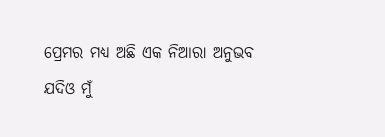ପ୍ରେମର ମଧ୍ୟ ଅଛି ଏକ ନିଆରା ଅନୁଭବ
ଯଦିଓ ମୁଁ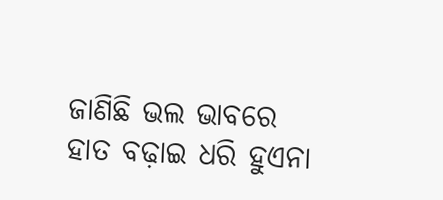ଜାଣିଛି ଭଲ ଭାବରେ
ହାତ ବଢ଼ାଇ ଧରି ହୁଏନା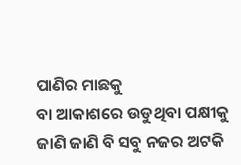ପାଣିର ମାଛକୁ
ବା ଆକାଶରେ ଉଡୁଥିବା ପକ୍ଷୀକୁ
ଜାଣି ଜାଣି ବି ସବୁ ନଜର ଅଟକି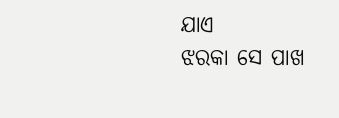ଯାଏ
ଝରକା ସେ ପାଖ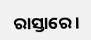ରାସ୍ତାରେ ।